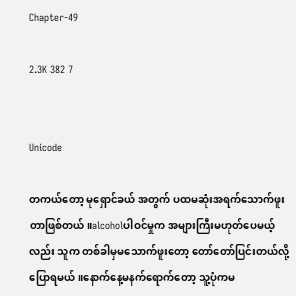Chapter-49

2.3K 382 7


Unicode

တကယ်တော့ မုရှောင်ခယ် အတွက် ပထမဆုံးအရက်သောက်ဖူးတာဖြစ်တယ်။alcoholပါဝင်မှုက အများကြီးမဟုတ်ပေမယ့်လည်း သူက တစ်ခါမှမသောက်ဖူးတော့ တော်တော်ပြင်းတယ်လို့ပြောရမယ်။နောက်နေ့မနက်ရောက်တော့ သူ့ပုံကမ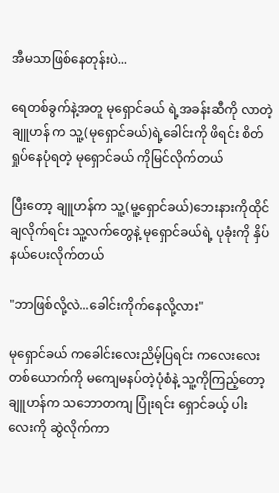အီမသာဖြစ်နေတုန်းပဲ...

ရေတစ်ခွက်နဲ့အတူ မုရှောင်ခယ် ရဲ့အခန်းဆီကို လာတဲ့ ချူဟန် က သူ့(မုရှောင်ခယ်)ရဲ့ခေါင်းကို ဖိရင်း စိတ်ရှုပ်နေပုံရတဲ့ မုရှောင်ခယ် ကိုမြင်လိုက်တယ်

ပြီးတော့ ချူဟန်က သူ့(မူ့ရှောင်ခယ်)ဘေးနားကိုထိုင်ချလိုက်ရင်း သူ့လက်တွေနဲ့ မုရှောင်ခယ်ရဲ့ ပုခုံးကို နှိပ်နယ်ပေးလိုက်တယ်

"ဘာဖြစ်လို့လဲ...ခေါင်းကိုက်နေလို့လား"

မုရှောင်ခယ် ကခေါင်းလေးညိမ့်ပြရင်း ကလေးလေးတစ်ယောက်ကို မကျေမနပ်တဲ့ပုံစံနဲ့ သူ့ကိုကြည့်တော့ ချူဟန်က သဘောတကျ ပြုံးရင်း ရှောင်ခယ့် ပါးလေးကို ဆွဲလိုက်ကာ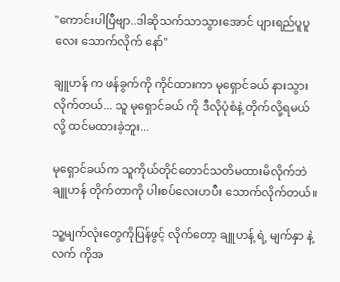"ကောင်းပါပြီဗျာ..ဒါဆိုသက်သာသွားအောင် ပျားရည်ပူပူလေး သောက်လိုက် နော်"

ချူဟန် က ဖန်ခွက်ကို ကိုင်ထားကာ မုရှောင်ခယ် နားသွားလိုက်တယ်... သူ မုရှောင်ခယ် ကို ဒီလိုပုံစံနဲ့ တိုက်လို့ရမယ်လို့ ထင်မထားခဲ့ဘူး...

မုရှောင်ခယ်က သူကိုယ်တိုင်တောင်သတိမထားမိလိုက်ဘဲ ချူဟန် တိုက်တာကို ပါးစပ်လေးဟပီး သောက်လိုက်တယ်။

သူ့မျက်လုံးတွေကိုပြန်ဖွင့် လိုက်တော့ ချူဟန့် ရဲ့ မျက်နှာ နဲ့ လက် ကိုအ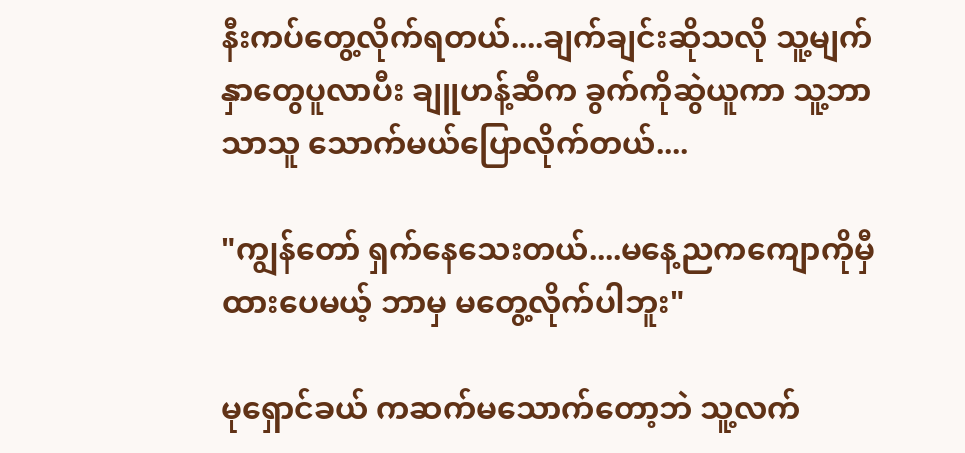နီးကပ်တွေ့လိုက်ရတယ်....ချက်ချင်းဆိုသလို သူ့မျက်နှာတွေပူလာပီး ချူဟန့်ဆီက ခွက်ကိုဆွဲယူကာ သူ့ဘာသာသူ သောက်မယ်ပြောလိုက်တယ်....

"ကျွန်တော် ရှက်နေသေးတယ်....မနေ့ညကကျောကိုမှီထားပေမယ့် ဘာမှ မတွေ့လိုက်ပါဘူး"

မုရှောင်ခယ် ကဆက်မသောက်တော့ဘဲ သူ့လက်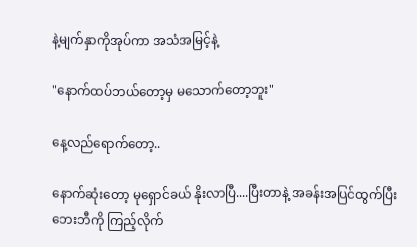နဲ့မျက်နှာကိုအုပ်ကာ အသံအမြင့်နဲ့

"နောက်ထပ်ဘယ်တော့မှ မသောက်တော့ဘူး"

နေ့လည်ရောက်တော့..

နောက်ဆုံးတော့ မုရှောင်ခယ် နိုးလာပြီ....ပြီးတာနဲ့ အခန်းအပြင်ထွက်ပြီး ဘေးဘီကို ကြည့်လိုက်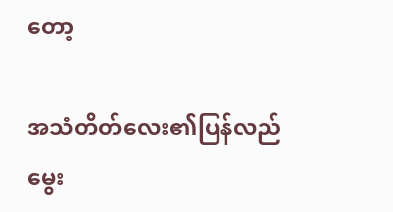တော့

အသံတိတ်လေး၏ပြန်လည်မွေး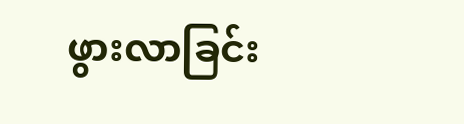ဖွားလာခြင်း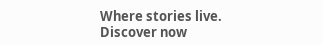Where stories live. Discover now